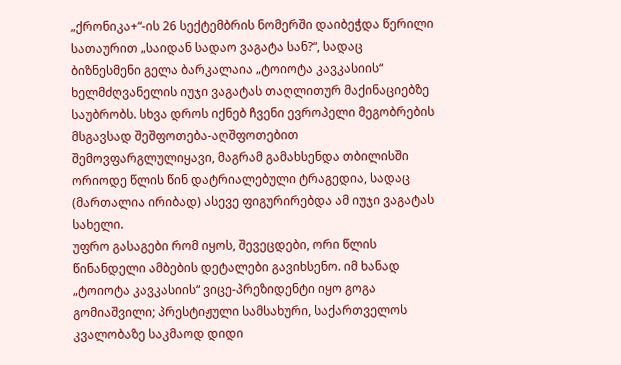„ქრონიკა+“-ის 26 სექტემბრის ნომერში დაიბეჭდა წერილი სათაურით „საიდან სადაო ვაგატა სან?“, სადაც ბიზნესმენი გელა ბარკალაია „ტოიოტა კავკასიის“ ხელმძღვანელის იუჯი ვაგატას თაღლითურ მაქინაციებზე საუბრობს. სხვა დროს იქნებ ჩვენი ევროპელი მეგობრების მსგავსად შეშფოთება-აღშფოთებით შემოვფარგლულიყავი, მაგრამ გამახსენდა თბილისში ორიოდე წლის წინ დატრიალებული ტრაგედია, სადაც (მართალია ირიბად) ასევე ფიგურირებდა ამ იუჯი ვაგატას სახელი.
უფრო გასაგები რომ იყოს, შევეცდები, ორი წლის წინანდელი ამბების დეტალები გავიხსენო. იმ ხანად „ტოიოტა კავკასიის“ ვიცე-პრეზიდენტი იყო გოგა გომიაშვილი; პრესტიჟული სამსახური, საქართველოს კვალობაზე საკმაოდ დიდი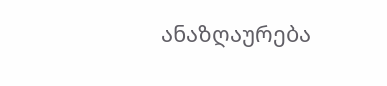ანაზღაურება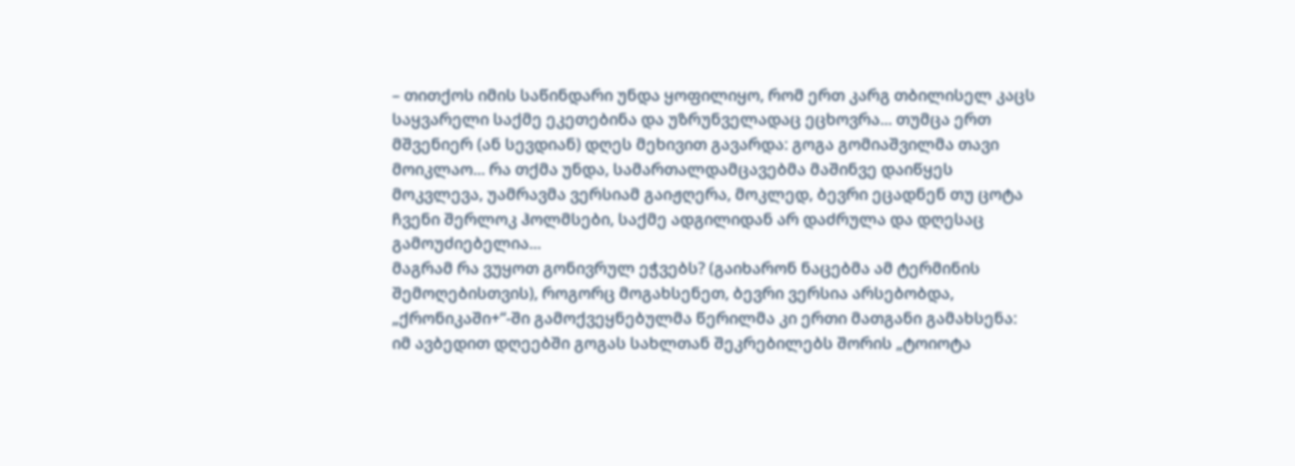– თითქოს იმის საწინდარი უნდა ყოფილიყო, რომ ერთ კარგ თბილისელ კაცს საყვარელი საქმე ეკეთებინა და უზრუნველადაც ეცხოვრა... თუმცა ერთ მშვენიერ (ან სევდიან) დღეს მეხივით გავარდა: გოგა გომიაშვილმა თავი მოიკლაო... რა თქმა უნდა, სამართალდამცავებმა მაშინვე დაიწყეს მოკვლევა, უამრავმა ვერსიამ გაიჟღერა, მოკლედ, ბევრი ეცადნენ თუ ცოტა ჩვენი შერლოკ ჰოლმსები, საქმე ადგილიდან არ დაძრულა და დღესაც გამოუძიებელია...
მაგრამ რა ვუყოთ გონივრულ ეჭვებს? (გაიხარონ ნაცებმა ამ ტერმინის შემოღებისთვის), როგორც მოგახსენეთ, ბევრი ვერსია არსებობდა, „ქრონიკაში+“-ში გამოქვეყნებულმა წერილმა კი ერთი მათგანი გამახსენა:
იმ ავბედით დღეებში გოგას სახლთან შეკრებილებს შორის „ტოიოტა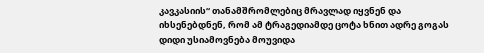კავკასიის“ თანამშრომლებიც მრავლად იყვნენ და იხსენებდნენ, რომ ამ ტრაგედიამდე ცოტა ხნით ადრე გოგას დიდი უსიამოვნება მოუვიდა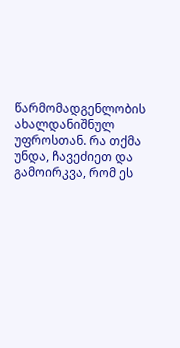წარმომადგენლობის ახალდანიშნულ უფროსთან. რა თქმა უნდა, ჩავეძიეთ და გამოირკვა, რომ ეს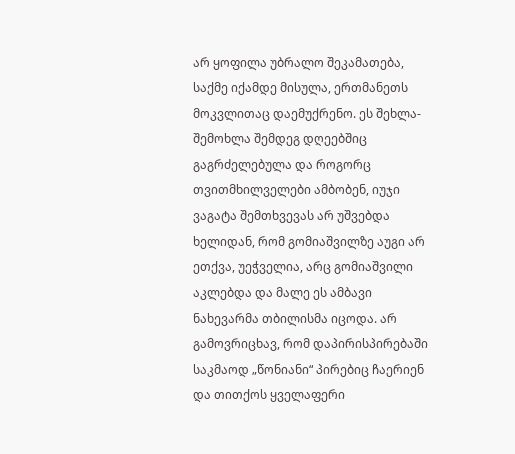არ ყოფილა უბრალო შეკამათება, საქმე იქამდე მისულა, ერთმანეთს მოკვლითაც დაემუქრენო. ეს შეხლა-შემოხლა შემდეგ დღეებშიც გაგრძელებულა და როგორც თვითმხილველები ამბობენ, იუჯი ვაგატა შემთხვევას არ უშვებდა ხელიდან, რომ გომიაშვილზე აუგი არ ეთქვა, უეჭველია, არც გომიაშვილი აკლებდა და მალე ეს ამბავი ნახევარმა თბილისმა იცოდა. არ გამოვრიცხავ, რომ დაპირისპირებაში საკმაოდ „წონიანი“ პირებიც ჩაერიენ და თითქოს ყველაფერი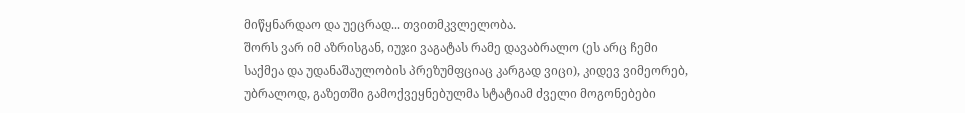მიწყნარდაო და უეცრად... თვითმკვლელობა.
შორს ვარ იმ აზრისგან, იუჯი ვაგატას რამე დავაბრალო (ეს არც ჩემი საქმეა და უდანაშაულობის პრეზუმფციაც კარგად ვიცი), კიდევ ვიმეორებ, უბრალოდ, გაზეთში გამოქვეყნებულმა სტატიამ ძველი მოგონებები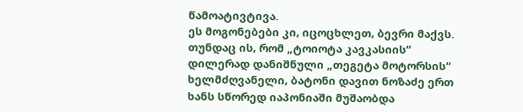წამოატივტივა.
ეს მოგონებები კი, იცოცხლეთ, ბევრი მაქვს. თუნდაც ის, რომ „ტოიოტა კავკასიის“ დილერად დანიშნული „თეგეტა მოტორსის“ ხელმძღვანელი, ბატონი დავით ნოზაძე ერთ ხანს სწორედ იაპონიაში მუშაობდა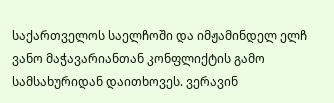საქართველოს საელჩოში და იმჟამინდელ ელჩ ვანო მაჭავარიანთან კონფლიქტის გამო სამსახურიდან დაითხოვეს. ვერავინ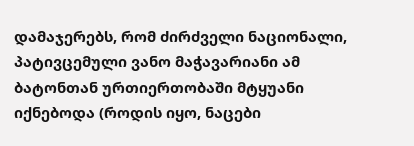დამაჯერებს, რომ ძირძველი ნაციონალი, პატივცემული ვანო მაჭავარიანი ამ ბატონთან ურთიერთობაში მტყუანი იქნებოდა (როდის იყო, ნაცები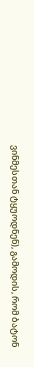ვინმესთან ტყუოდნენ), გამოდის, რომ ბატონ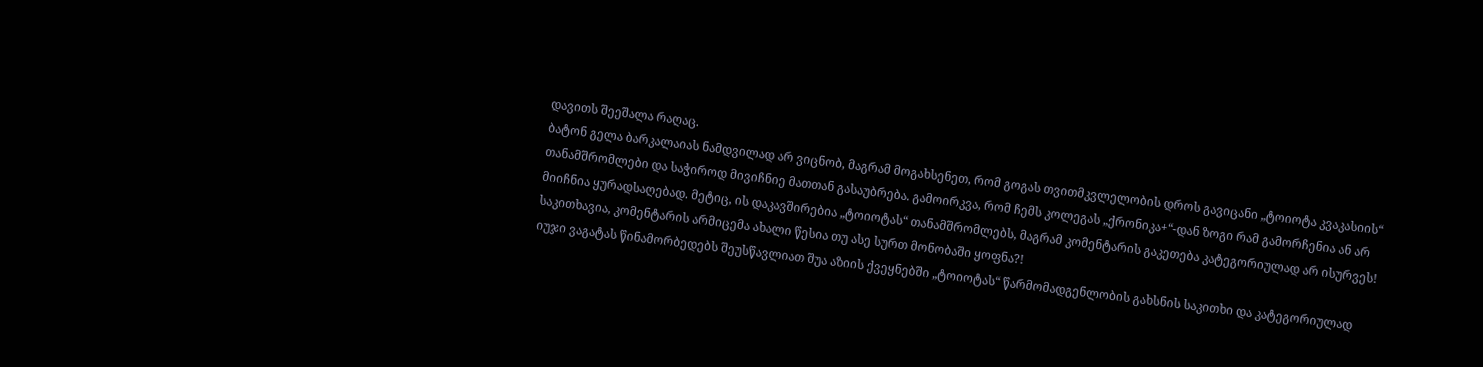დავითს შეეშალა რაღაც.
ბატონ გელა ბარკალაიას ნამდვილად არ ვიცნობ, მაგრამ მოგახსენეთ, რომ გოგას თვითმკვლელობის დროს გავიცანი „ტოიოტა კვაკასიის“ თანამშრომლები და საჭიროდ მივიჩნიე მათთან გასაუბრება. გამოირკვა, რომ ჩემს კოლეგას „ქრონიკა+“-დან ზოგი რამ გამორჩენია ან არ მიიჩნია ყურადსაღებად. მეტიც, ის დაკავშირებია „ტოიოტას“ თანამშრომლებს, მაგრამ კომენტარის გაკეთება კატეგორიულად არ ისურვეს! საკითხავია, კომენტარის არმიცემა ახალი წესია თუ ასე სურთ მონობაში ყოფნა?!
იუჯი ვაგატას წინამორბედებს შეუსწავლიათ შუა აზიის ქვეყნებში „ტოიოტას“ წარმომადგენლობის გახსნის საკითხი და კატეგორიულად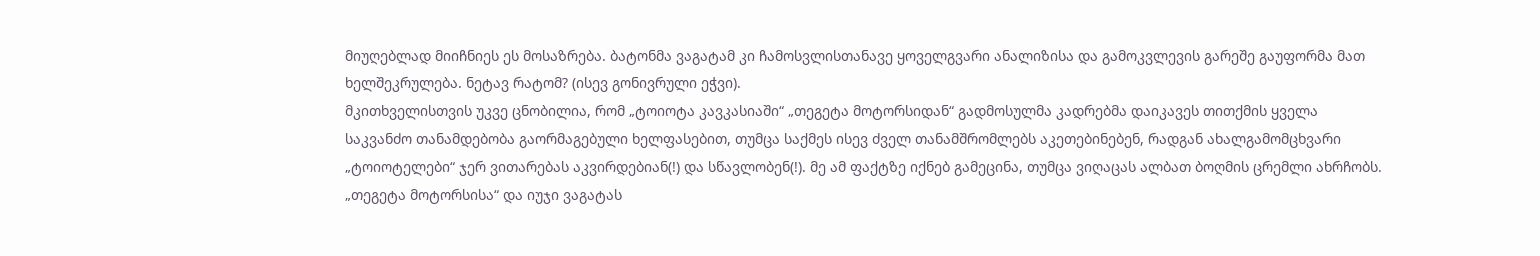მიუღებლად მიიჩნიეს ეს მოსაზრება. ბატონმა ვაგატამ კი ჩამოსვლისთანავე ყოველგვარი ანალიზისა და გამოკვლევის გარეშე გაუფორმა მათ ხელშეკრულება. ნეტავ რატომ? (ისევ გონივრული ეჭვი).
მკითხველისთვის უკვე ცნობილია, რომ „ტოიოტა კავკასიაში“ „თეგეტა მოტორსიდან“ გადმოსულმა კადრებმა დაიკავეს თითქმის ყველა საკვანძო თანამდებობა გაორმაგებული ხელფასებით, თუმცა საქმეს ისევ ძველ თანამშრომლებს აკეთებინებენ, რადგან ახალგამომცხვარი „ტოიოტელები“ ჯერ ვითარებას აკვირდებიან(!) და სწავლობენ(!). მე ამ ფაქტზე იქნებ გამეცინა, თუმცა ვიღაცას ალბათ ბოღმის ცრემლი ახრჩობს.
„თეგეტა მოტორსისა“ და იუჯი ვაგატას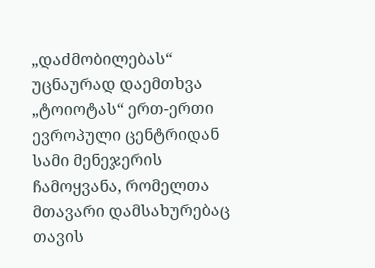„დაძმობილებას“ უცნაურად დაემთხვა „ტოიოტას“ ერთ-ერთი ევროპული ცენტრიდან სამი მენეჯერის ჩამოყვანა, რომელთა მთავარი დამსახურებაც თავის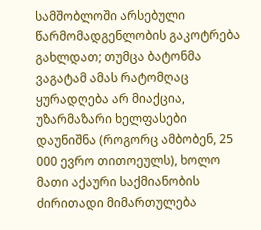სამშობლოში არსებული წარმომადგენლობის გაკოტრება გახლდათ; თუმცა ბატონმა ვაგატამ ამას რატომღაც ყურადღება არ მიაქცია, უზარმაზარი ხელფასები დაუნიშნა (როგორც ამბობენ, 25 000 ევრო თითოეულს), ხოლო მათი აქაური საქმიანობის ძირითადი მიმართულება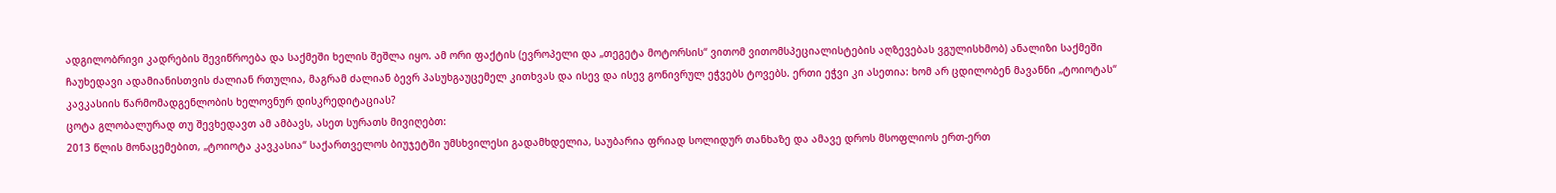ადგილობრივი კადრების შევიწროება და საქმეში ხელის შეშლა იყო. ამ ორი ფაქტის (ევროპელი და „თეგეტა მოტორსის“ ვითომ ვითომსპეციალისტების აღზევებას ვგულისხმობ) ანალიზი საქმეში ჩაუხედავი ადამიანისთვის ძალიან რთულია, მაგრამ ძალიან ბევრ პასუხგაუცემელ კითხვას და ისევ და ისევ გონივრულ ეჭვებს ტოვებს. ერთი ეჭვი კი ასეთია: ხომ არ ცდილობენ მავანნი „ტოიოტას“ კავკასიის წარმომადგენლობის ხელოვნურ დისკრედიტაციას?
ცოტა გლობალურად თუ შევხედავთ ამ ამბავს, ასეთ სურათს მივიღებთ:
2013 წლის მონაცემებით, „ტოიოტა კავკასია“ საქართველოს ბიუჯეტში უმსხვილესი გადამხდელია, საუბარია ფრიად სოლიდურ თანხაზე და ამავე დროს მსოფლიოს ერთ-ერთ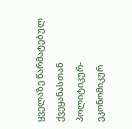ყველაზე წარმატებულ ქვეყანასთან პოლიტიკურ-ეკონომიკურ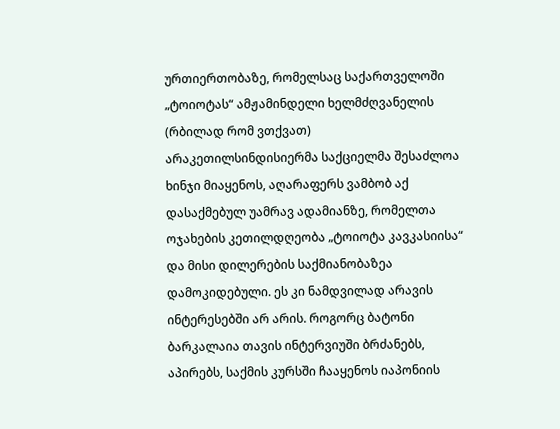ურთიერთობაზე, რომელსაც საქართველოში „ტოიოტას“ ამჟამინდელი ხელმძღვანელის (რბილად რომ ვთქვათ) არაკეთილსინდისიერმა საქციელმა შესაძლოა ხინჯი მიაყენოს, აღარაფერს ვამბობ აქ დასაქმებულ უამრავ ადამიანზე, რომელთა ოჯახების კეთილდღეობა „ტოიოტა კავკასიისა“ და მისი დილერების საქმიანობაზეა დამოკიდებული. ეს კი ნამდვილად არავის ინტერესებში არ არის. როგორც ბატონი ბარკალაია თავის ინტერვიუში ბრძანებს, აპირებს, საქმის კურსში ჩააყენოს იაპონიის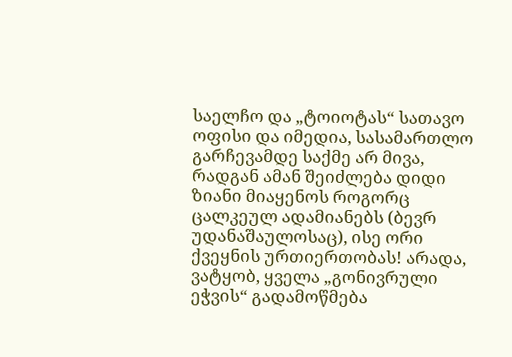საელჩო და „ტოიოტას“ სათავო ოფისი და იმედია, სასამართლო გარჩევამდე საქმე არ მივა, რადგან ამან შეიძლება დიდი ზიანი მიაყენოს როგორც ცალკეულ ადამიანებს (ბევრ უდანაშაულოსაც), ისე ორი ქვეყნის ურთიერთობას! არადა, ვატყობ, ყველა „გონივრული ეჭვის“ გადამოწმება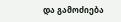და გამოძიება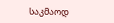საკმაოდ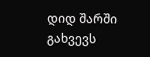დიდ შარში გახვევს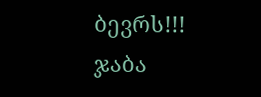ბევრს!!!
ჯაბა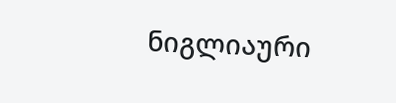ნიგლიაური